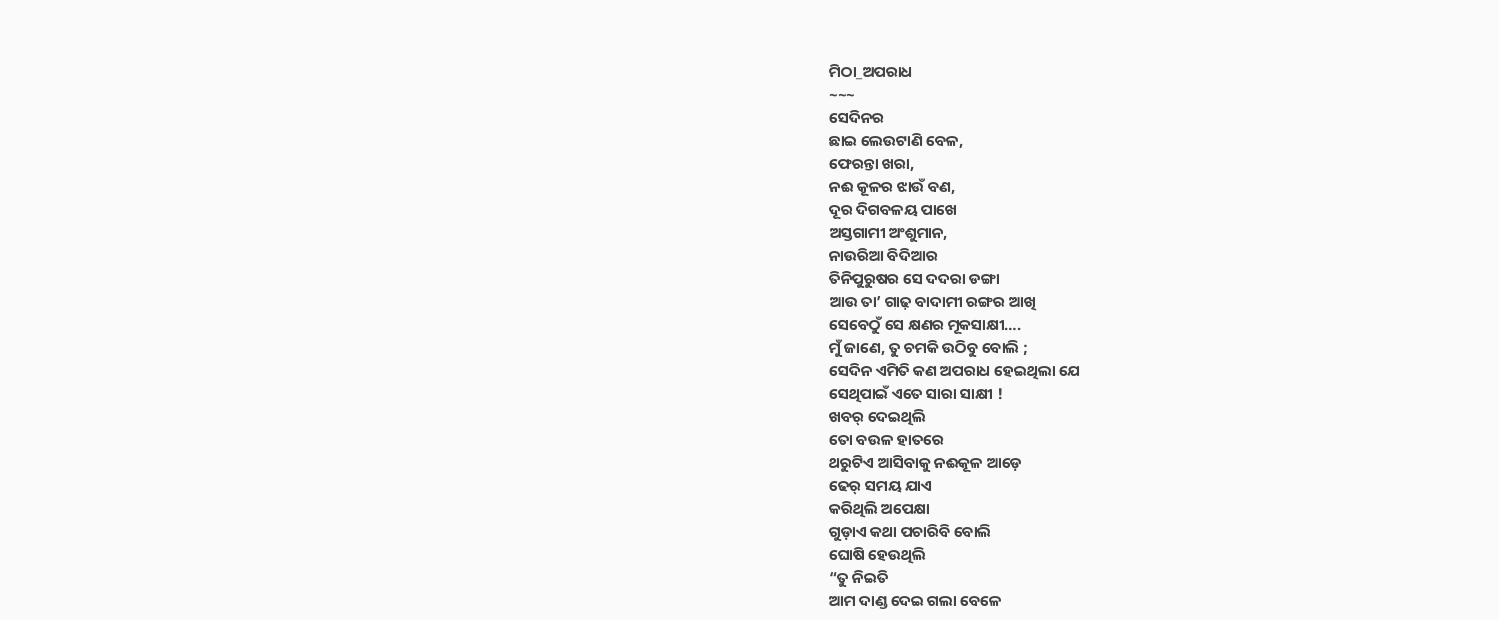ମିଠା_ଅପରାଧ
~~~
ସେଦିନର
ଛାଇ ଲେଉଟାଣି ବେଳ,
ଫେରନ୍ତା ଖରା,
ନଈ କୂଳର ଝାଉଁ ବଣ,
ଦୂର ଦିଗବଳୟ ପାଖେ
ଅସ୍ତଗାମୀ ଅଂଶୁମାନ,
ନାଉରିଆ ବିଦିଆର
ତିନିପୁରୁଷର ସେ ଦଦରା ଡଙ୍ଗା
ଆଉ ତା’ ଗାଢ଼ ବାଦାମୀ ରଙ୍ଗର ଆଖି
ସେବେଠୁଁ ସେ କ୍ଷଣର ମୂକସାକ୍ଷୀ….
ମୁଁ ଜାଣେ, ତୁ ଚମକି ଉଠିବୁ ବୋଲି ;
ସେଦିନ ଏମିତି କଣ ଅପରାଧ ହେଇଥିଲା ଯେ
ସେଥିପାଇଁ ଏତେ ସାରା ସାକ୍ଷୀ !
ଖବର୍ ଦେଇଥିଲି
ତୋ ବଉଳ ହାତରେ
ଥରୁଟିଏ ଆସିବାକୁ ନଈକୂଳ ଆଡ଼େ
ଢେର୍ ସମୟ ଯାଏ
କରିଥିଲି ଅପେକ୍ଷା
ଗୁଡ଼ାଏ କଥା ପଚାରିବି ବୋଲି
ଘୋଷି ହେଉଥିଲି
“ତୁ ନିଇତି
ଆମ ଦାଣ୍ଡ ଦେଇ ଗଲା ବେଳେ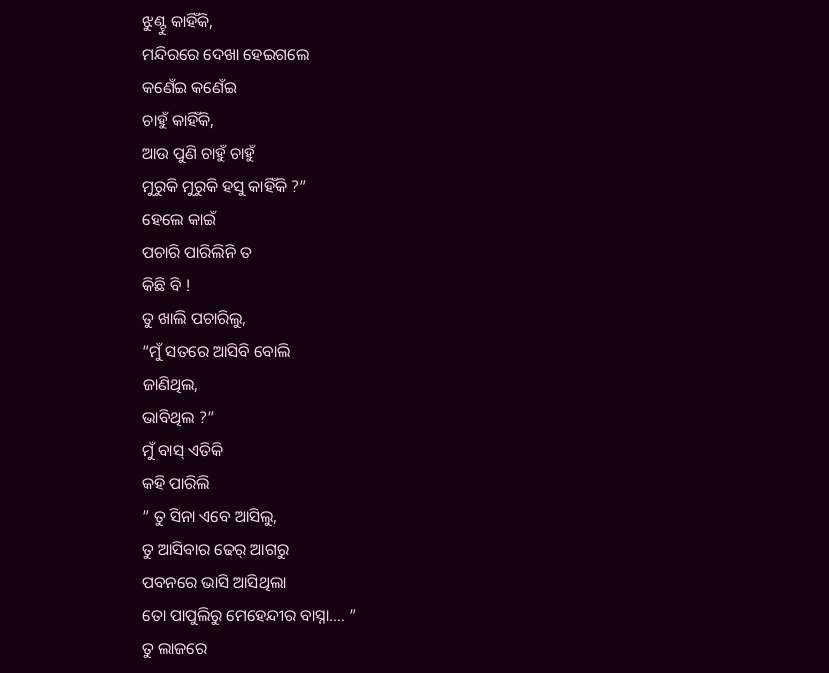ଝୁଣ୍ଟୁ କାହିଁକି,
ମନ୍ଦିରରେ ଦେଖା ହେଇଗଲେ
କଣେଁଇ କଣେଁଇ
ଚାହୁଁ କାହିଁକି,
ଆଉ ପୁଣି ଚାହୁଁ ଚାହୁଁ
ମୁରୁକି ମୁରୁକି ହସୁ କାହିଁକି ?”
ହେଲେ କାଇଁ
ପଚାରି ପାରିଲିନି ତ
କିଛି ବି !
ତୁ ଖାଲି ପଚାରିଲୁ,
“ମୁଁ ସତରେ ଆସିବି ବୋଲି
ଜାଣିଥିଲ,
ଭାବିଥିଲ ?”
ମୁଁ ବାସ୍ ଏତିକି
କହି ପାରିଲି
” ତୁ ସିନା ଏବେ ଆସିଲୁ,
ତୁ ଆସିବାର ଢେର୍ ଆଗରୁ
ପବନରେ ଭାସି ଆସିଥିଲା
ତୋ ପାପୁଲିରୁ ମେହେନ୍ଦୀର ବାସ୍ନା…. ”
ତୁ ଲାଜରେ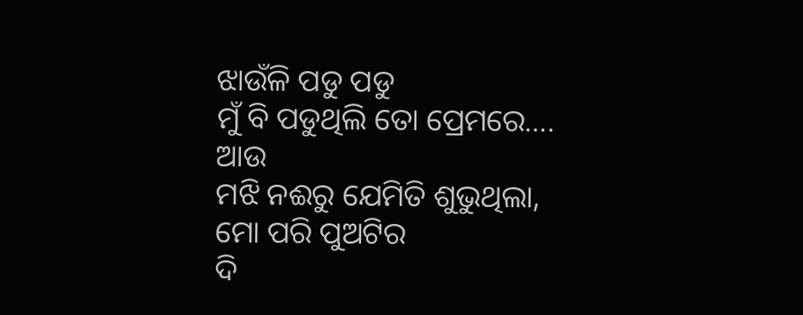ଝାଉଁଳି ପଡୁ ପଡୁ
ମୁଁ ବି ପଡୁଥିଲି ତୋ ପ୍ରେମରେ….
ଆଉ
ମଝି ନଈରୁ ଯେମିତି ଶୁଭୁଥିଲା,
ମୋ ପରି ପୁଅଟିର
ଦି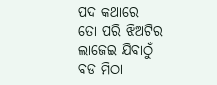ପଦ କଥାରେ
ତୋ ପରି ଝିଅଟିର
ଲାଜେଇ ଯିବାଠୁଁ
ବଡ ମିଠା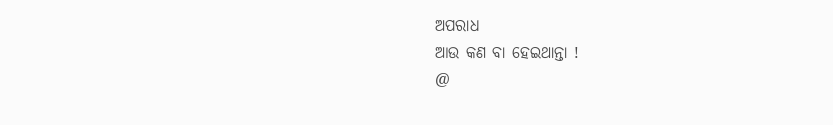ଅପରାଧ
ଆଉ କଣ ବା ହେଇଥାନ୍ତା !
@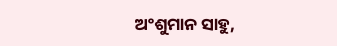ଅଂଶୁମାନ ସାହୁ,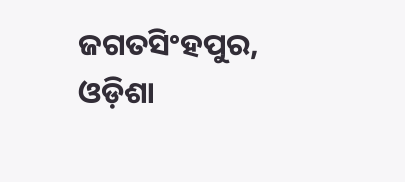ଜଗତସିଂହପୁର, ଓଡ଼ିଶା